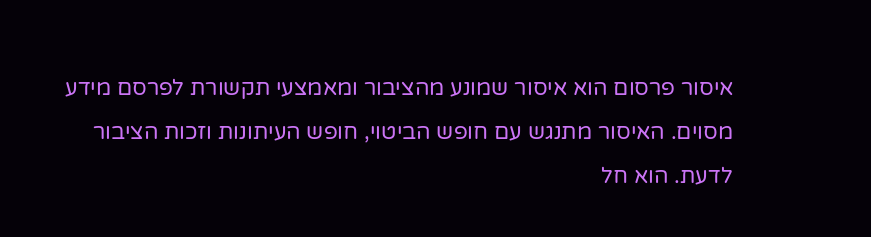איסור פרסום הוא איסור שמונע מהציבור ומאמצעי תקשורת לפרסם מידע מסוים. האיסור מתנגש עם חופש הביטוי, חופש העיתונות וזכות הציבור לדעת. הוא חל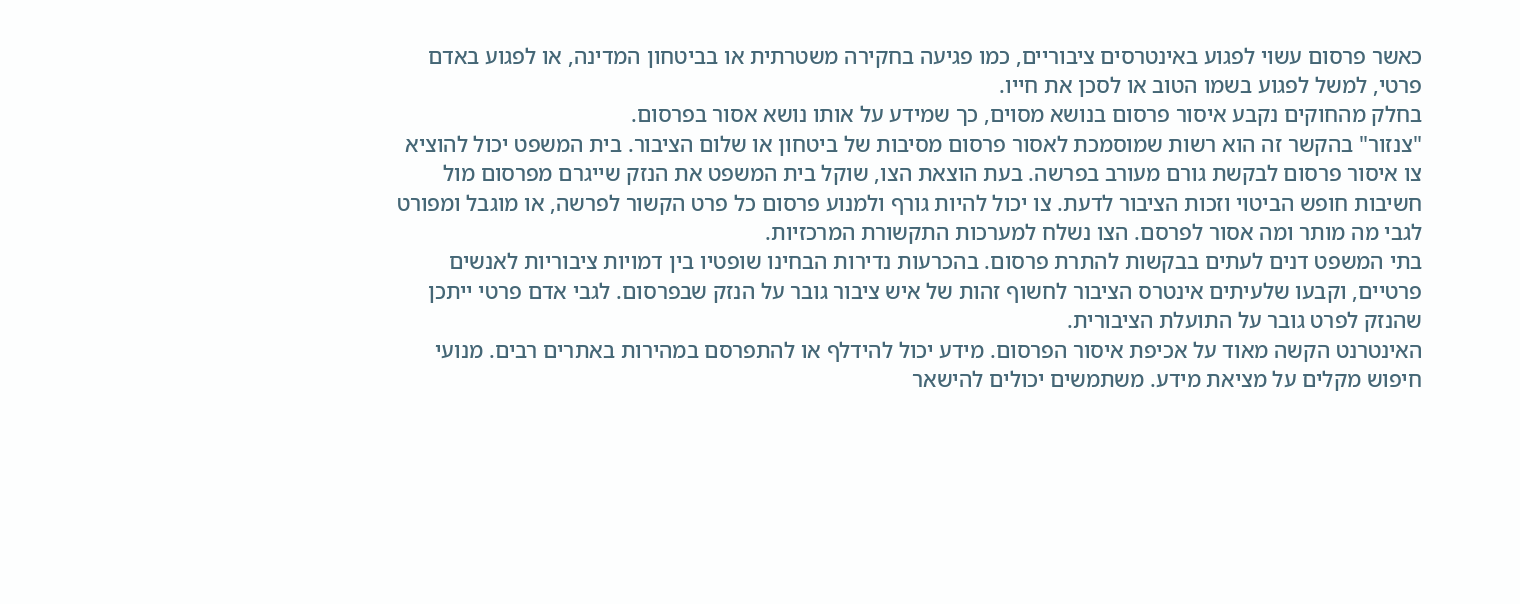כאשר פרסום עשוי לפגוע באינטרסים ציבוריים, כמו פגיעה בחקירה משטרתית או בביטחון המדינה, או לפגוע באדם פרטי, למשל לפגוע בשמו הטוב או לסכן את חייו.
בחלק מהחוקים נקבע איסור פרסום בנושא מסוים, כך שמידע על אותו נושא אסור בפרסום.
"צנזור" בהקשר זה הוא רשות שמוסמכת לאסור פרסום מסיבות של ביטחון או שלום הציבור. בית המשפט יכול להוציא צו איסור פרסום לבקשת גורם מעורב בפרשה. בעת הוצאת הצו, שוקל בית המשפט את הנזק שייגרם מפרסום מול חשיבות חופש הביטוי וזכות הציבור לדעת. צו יכול להיות גורף ולמנוע פרסום כל פרט הקשור לפרשה, או מוגבל ומפורט לגבי מה מותר ומה אסור לפרסם. הצו נשלח למערכות התקשורת המרכזיות.
בתי המשפט דנים לעתים בבקשות להתרת פרסום. בהכרעות נדירות הבחינו שופטיו בין דמויות ציבוריות לאנשים פרטיים, וקבעו שלעיתים אינטרס הציבור לחשוף זהות של איש ציבור גובר על הנזק שבפרסום. לגבי אדם פרטי ייתכן שהנזק לפרט גובר על התועלת הציבורית.
האינטרנט הקשה מאוד על אכיפת איסור הפרסום. מידע יכול להידלף או להתפרסם במהירות באתרים רבים. מנועי חיפוש מקלים על מציאת מידע. משתמשים יכולים להישאר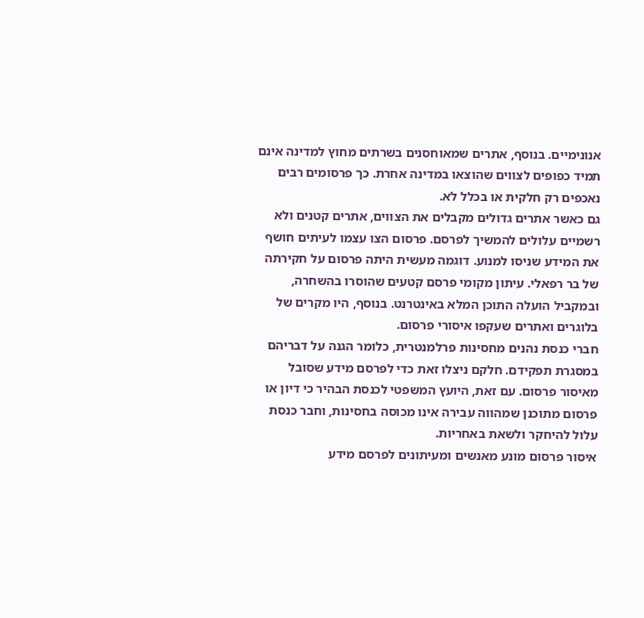אנונימיים. בנוסף, אתרים שמאוחסנים בשרתים מחוץ למדינה אינם תמיד כפופים לצווים שהוצאו במדינה אחרת. כך פרסומים רבים נאכפים רק חלקית או בכלל לא.
גם כאשר אתרים גדולים מקבלים את הצווים, אתרים קטנים ולא רשמיים עלולים להמשיך לפרסם. פרסום הצו עצמו לעיתים חושף את המידע שניסו למנוע. דוגמה מעשית היתה פרסום על חקירתה של בר רפאלי. עיתון מקומי פרסם קטעים שהוסרו בהשחרה, ובמקביל הועלה התוכן המלא באינטרנט. בנוסף, היו מקרים של בלוגרים ואתרים שעקפו איסורי פרסום.
חברי כנסת נהנים מחסינות פרלמנטרית, כלומר הגנה על דבריהם במסגרת תפקידם. חלקם ניצלו זאת כדי לפרסם מידע שסובל מאיסור פרסום. עם זאת, היועץ המשפטי לכנסת הבהיר כי דיון או פרסום מתוכנן שמהווה עבירה אינו מכוסה בחסינות, וחבר כנסת עלול להיחקר ולשאת באחריות.
איסור פרסום מונע מאנשים ומעיתונים לפרסם מידע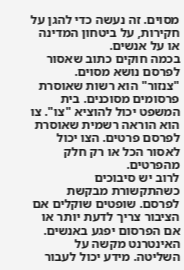מסוים. זה נעשה כדי להגן על חקירות, על ביטחון המדינה או על אנשים.
בכמה חוקים כתוב שאסור לפרסם נושא מסוים.
"צנזור" הוא רשות שאוסרת פרסומים מסוכנים. בית המשפט יכול להוציא "צו". צו הוא הוראה רשמית שאוסרת לפרסם פרטים. הצו יכול לאסור הכל או רק חלק מהפרטים.
לרוב יש סיבוכים כשהתקשורת מבקשת לפרסם. שופטים שוקלים אם הציבור צריך לדעת יותר או אם הפרסום יפגע באנשים.
האינטרנט מקשה על השליטה. מידע יכול לעבור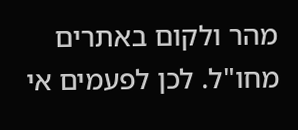מהר ולקום באתרים מחו"ל. לכן לפעמים אי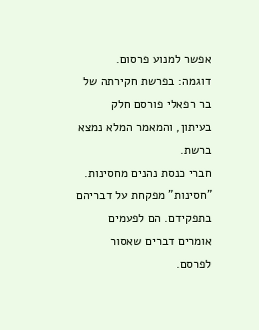אפשר למנוע פרסום.
דוגמה: בפרשת חקירתה של בר רפאלי פורסם חלק בעיתון, והמאמר המלא נמצא ברשת.
חברי כנסת נהנים מחסינות. "חסינות" מפקחת על דבריהם בתפקידם. הם לפעמים אומרים דברים שאסור לפרסם.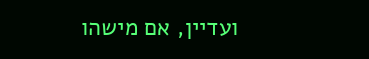ועדיין, אם מישהו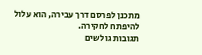מתכנן לפרסם דרך עבירה, הוא עלול להיפתח לחקירה.
תגובות גולשים